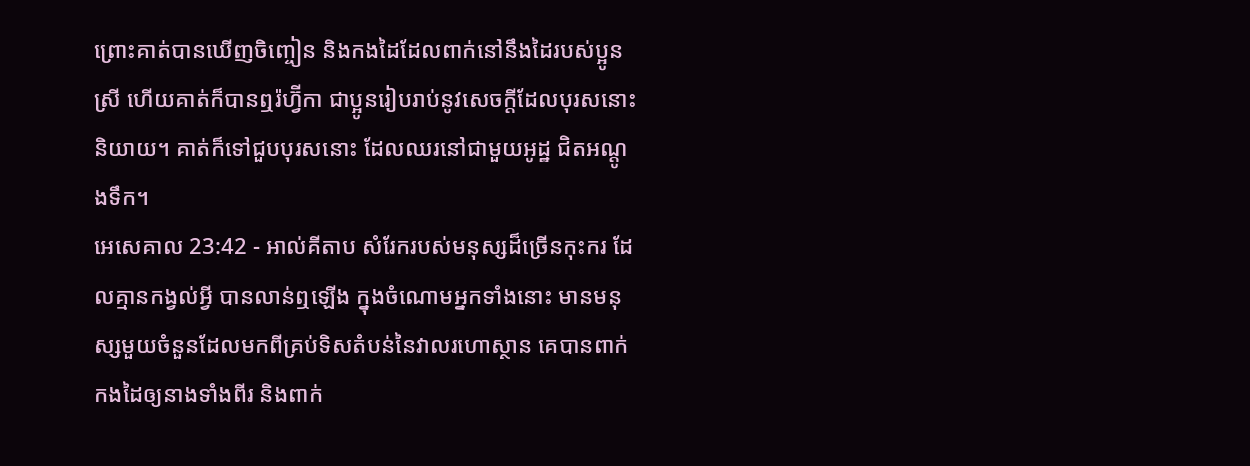ព្រោះគាត់បានឃើញចិញ្ចៀន និងកងដៃដែលពាក់នៅនឹងដៃរបស់ប្អូនស្រី ហើយគាត់ក៏បានឮរ៉ហ្វ៊ីកា ជាប្អូនរៀបរាប់នូវសេចក្តីដែលបុរសនោះនិយាយ។ គាត់ក៏ទៅជួបបុរសនោះ ដែលឈរនៅជាមួយអូដ្ឋ ជិតអណ្តូងទឹក។
អេសេគាល 23:42 - អាល់គីតាប សំរែករបស់មនុស្សដ៏ច្រើនកុះករ ដែលគ្មានកង្វល់អ្វី បានលាន់ឮឡើង ក្នុងចំណោមអ្នកទាំងនោះ មានមនុស្សមួយចំនួនដែលមកពីគ្រប់ទិសតំបន់នៃវាលរហោស្ថាន គេបានពាក់កងដៃឲ្យនាងទាំងពីរ និងពាក់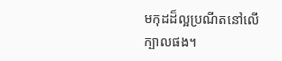មកុដដ៏ល្អប្រណីតនៅលើក្បាលផង។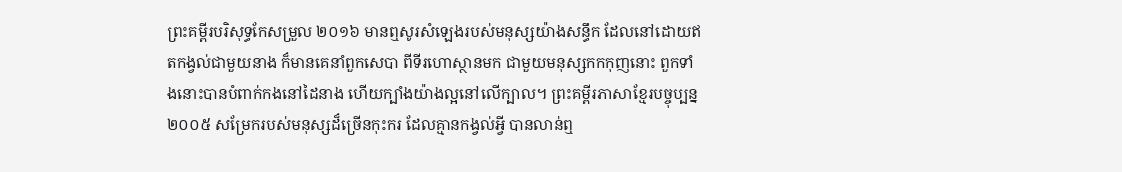ព្រះគម្ពីរបរិសុទ្ធកែសម្រួល ២០១៦ មានឮសូរសំឡេងរបស់មនុស្សយ៉ាងសន្ធឹក ដែលនៅដោយឥតកង្វល់ជាមួយនាង ក៏មានគេនាំពួកសេបា ពីទីរហោស្ថានមក ជាមួយមនុស្សកកកុញនោះ ពួកទាំងនោះបានបំពាក់កងនៅដៃនាង ហើយក្បាំងយ៉ាងល្អនៅលើក្បាល។ ព្រះគម្ពីរភាសាខ្មែរបច្ចុប្បន្ន ២០០៥ សម្រែករបស់មនុស្សដ៏ច្រើនកុះករ ដែលគ្មានកង្វល់អ្វី បានលាន់ឮ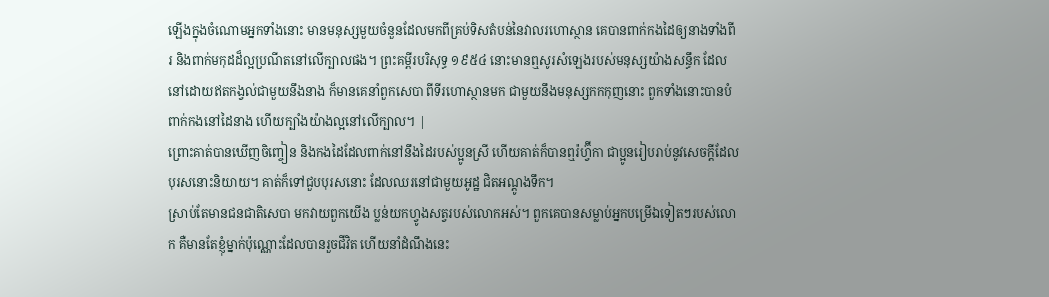ឡើងក្នុងចំណោមអ្នកទាំងនោះ មានមនុស្សមួយចំនួនដែលមកពីគ្រប់ទិសតំបន់នៃវាលរហោស្ថាន គេបានពាក់កងដៃឲ្យនាងទាំងពីរ និងពាក់មកុដដ៏ល្អប្រណីតនៅលើក្បាលផង។ ព្រះគម្ពីរបរិសុទ្ធ ១៩៥៤ នោះមានឮសូរសំឡេងរបស់មនុស្សយ៉ាងសន្ធឹក ដែលនៅដោយឥតកង្វល់ជាមួយនឹងនាង ក៏មានគេនាំពួកសេបា ពីទីរហោស្ថានមក ជាមួយនឹងមនុស្សកកកុញនោះ ពួកទាំងនោះបានបំពាក់កងនៅដៃនាង ហើយក្បាំងយ៉ាងល្អនៅលើក្បាល។ |
ព្រោះគាត់បានឃើញចិញ្ចៀន និងកងដៃដែលពាក់នៅនឹងដៃរបស់ប្អូនស្រី ហើយគាត់ក៏បានឮរ៉ហ្វ៊ីកា ជាប្អូនរៀបរាប់នូវសេចក្តីដែលបុរសនោះនិយាយ។ គាត់ក៏ទៅជួបបុរសនោះ ដែលឈរនៅជាមួយអូដ្ឋ ជិតអណ្តូងទឹក។
ស្រាប់តែមានជនជាតិសេបា មកវាយពួកយើង ប្លន់យកហ្វូងសត្វរបស់លោកអស់។ ពួកគេបានសម្លាប់អ្នកបម្រើឯទៀតៗរបស់លោក គឺមានតែខ្ញុំម្នាក់ប៉ុណ្ណោះដែលបានរួចជីវិត ហើយនាំដំណឹងនេះ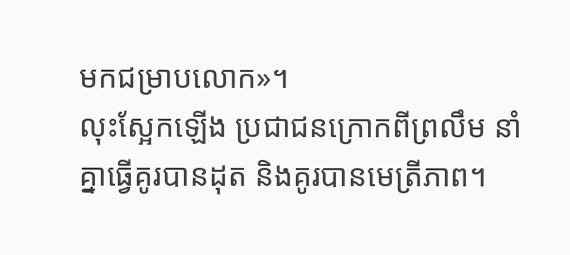មកជម្រាបលោក»។
លុះស្អែកឡើង ប្រជាជនក្រោកពីព្រលឹម នាំគ្នាធ្វើគូរបានដុត និងគូរបានមេត្រីភាព។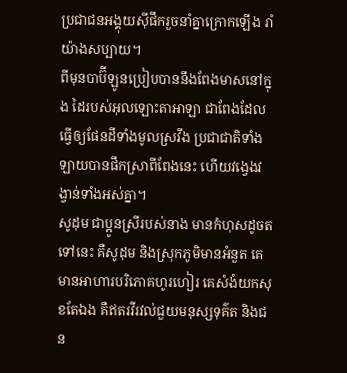ប្រជាជនអង្គុយស៊ីផឹករួចនាំគ្នាក្រោកឡើង រាំយ៉ាងសប្បាយ។
ពីមុនបាប៊ីឡូនប្រៀបបាននឹងពែងមាសនៅក្នុង ដៃរបស់អុលឡោះតាអាឡា ជាពែងដែលធ្វើឲ្យផែនដីទាំងមូលស្រវឹង ប្រជាជាតិទាំងឡាយបានផឹកស្រាពីពែងនេះ ហើយវង្វេងវង្វាន់ទាំងអស់គ្នា។
សូដុម ជាប្អូនស្រីរបស់នាង មានកំហុសដូចតទៅនេះ គឺសូដុម និងស្រុកភូមិមានអំនួត គេមានអាហារបរិភោគហូរហៀរ គេសំងំយកសុខតែឯង គឺឥតរវីរវល់ជួយមនុស្សទុគ៌ត និងជន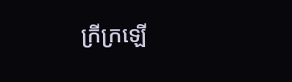ក្រីក្រឡើ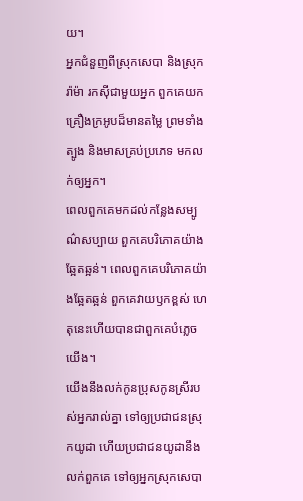យ។
អ្នកជំនួញពីស្រុកសេបា និងស្រុករ៉ាម៉ា រកស៊ីជាមួយអ្នក ពួកគេយកគ្រឿងក្រអូបដ៏មានតម្លៃ ព្រមទាំងត្បូង និងមាសគ្រប់ប្រភេទ មកលក់ឲ្យអ្នក។
ពេលពួកគេមកដល់កន្លែងសម្បូណ៌សប្បាយ ពួកគេបរិភោគយ៉ាងឆ្អែតឆ្អន់។ ពេលពួកគេបរិភោគយ៉ាងឆ្អែតឆ្អន់ ពួកគេវាយឫកខ្ពស់ ហេតុនេះហើយបានជាពួកគេបំភ្លេចយើង។
យើងនឹងលក់កូនប្រុសកូនស្រីរបស់អ្នករាល់គ្នា ទៅឲ្យប្រជាជនស្រុកយូដា ហើយប្រជាជនយូដានឹងលក់ពួកគេ ទៅឲ្យអ្នកស្រុកសេបា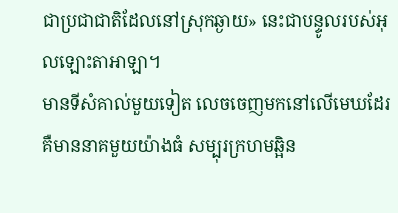ជាប្រជាជាតិដែលនៅស្រុកឆ្ងាយ» នេះជាបន្ទូលរបស់អុលឡោះតាអាឡា។
មានទីសំគាល់មួយទៀត លេចចេញមកនៅលើមេឃដែរ គឺមាននាគមួយយ៉ាងធំ សម្បុរក្រហមឆ្អិន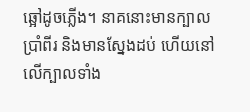ឆ្អៅដូចភ្លើង។ នាគនោះមានក្បាលប្រាំពីរ និងមានស្នែងដប់ ហើយនៅលើក្បាលទាំង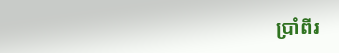ប្រាំពីរ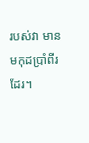របស់វា មានមកុដប្រាំពីរដែរ។